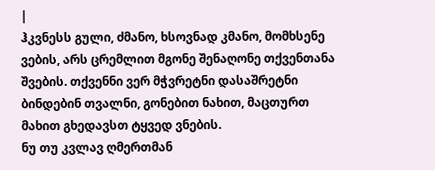|
ჰკვნესს გული, ძმანო, ხსოვნად კმანო, მომხსენე ვების, არს ცრემლით მგონე შენაღონე თქვენთანა შვების. თქვენნი ვერ მჭვრეტნი დასაშრეტნი ბინდებინ თვალნი, გონებით ნახით, მაცთურთ მახით გხედავსთ ტყვედ ვნების.
ნუ თუ კვლავ ღმერთმან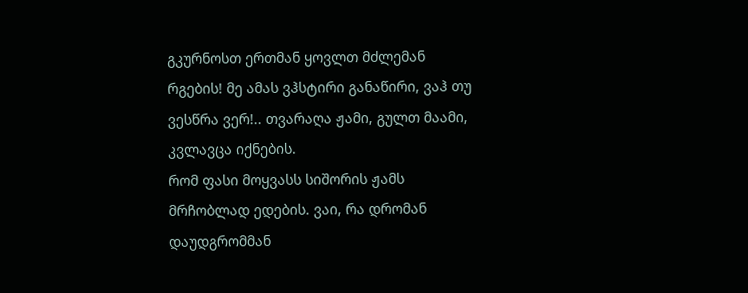გკურნოსთ ერთმან ყოვლთ მძლემან რგების! მე ამას ვჰსტირი განაწირი, ვაჰ თუ ვესწრა ვერ!.. თვარაღა ჟამი, გულთ მაამი, კვლავცა იქნების.
რომ ფასი მოყვასს სიშორის ჟამს მრჩობლად ედების. ვაი, რა დრომან დაუდგრომმან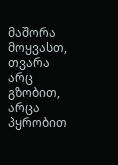მაშორა მოყვასთ, თვარა არც გზობით, არცა პყრობით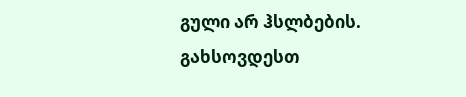გული არ ჰსლბების.
გახსოვდესთ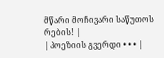მწარი მოჩივარი საწუთოს რების! |
| პოეზიის გვერდი • • • |